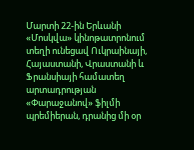Մարտի 22-ին Երևանի «Մոսկվա» կինոթատրոնում տեղի ունեցավ Ուկրաինայի, Հայաստանի, Վրաստանի և Ֆրանսիայի համատեղ արտադրության «Փարաջանով» ֆիլմի պրեմիերան, դրանից մի օր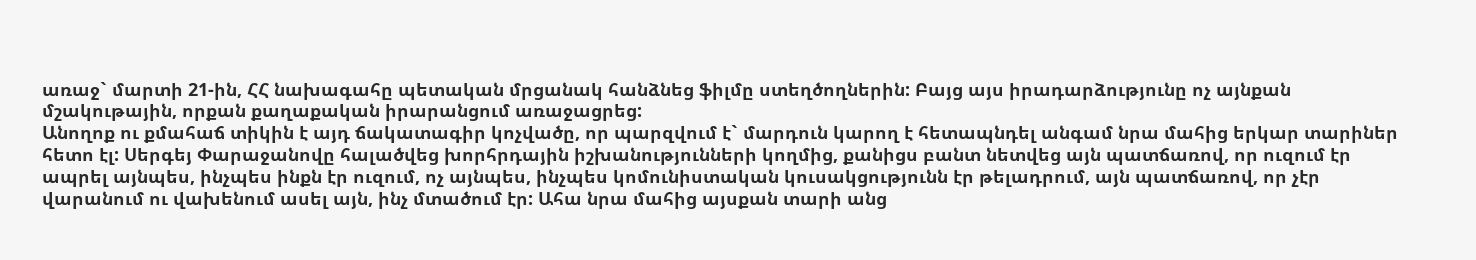առաջ` մարտի 21-ին, ՀՀ նախագահը պետական մրցանակ հանձնեց ֆիլմը ստեղծողներին: Բայց այս իրադարձությունը ոչ այնքան մշակութային, որքան քաղաքական իրարանցում առաջացրեց:
Անողոք ու քմահաճ տիկին է այդ ճակատագիր կոչվածը, որ պարզվում է` մարդուն կարող է հետապնդել անգամ նրա մահից երկար տարիներ հետո էլ: Սերգեյ Փարաջանովը հալածվեց խորհրդային իշխանությունների կողմից, քանիցս բանտ նետվեց այն պատճառով, որ ուզում էր ապրել այնպես, ինչպես ինքն էր ուզում, ոչ այնպես, ինչպես կոմունիստական կուսակցությունն էր թելադրում, այն պատճառով, որ չէր վարանում ու վախենում ասել այն, ինչ մտածում էր: Ահա նրա մահից այսքան տարի անց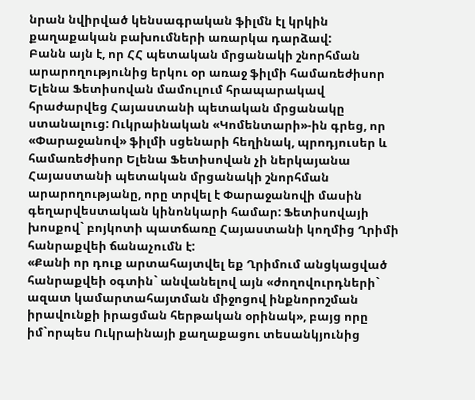նրան նվիրված կենսագրական ֆիլմն էլ կրկին քաղաքական բախումների առարկա դարձավ:
Բանն այն է, որ ՀՀ պետական մրցանակի շնորհման արարողությունից երկու օր առաջ ֆիլմի համառեժիսոր Ելենա Ֆետիսովան մամուլում հրապարակավ հրաժարվեց Հայաստանի պետական մրցանակը ստանալուց: Ուկրաինական «Կոմենտարի»-ին գրեց, որ «Փարաջանով» ֆիլմի սցենարի հեղինակ, պրոդյուսեր և համառեժիսոր Ելենա Ֆետիսովան չի ներկայանա Հայաստանի պետական մրցանակի շնորհման արարողությանը, որը տրվել է Փարաջանովի մասին գեղարվեստական կինոնկարի համար: Ֆետիսովայի խոսքով` բոյկոտի պատճառը Հայաստանի կողմից Ղրիմի հանրաքվեի ճանաչումն է:
«Քանի որ դուք արտահայտվել եք Ղրիմում անցկացված հանրաքվեի օգտին` անվանելով այն «ժողովուրդների` ազատ կամարտահայտման միջոցով ինքնորոշման իրավունքի իրացման հերթական օրինակ», բայց որը իմ`որպես Ուկրաինայի քաղաքացու տեսանկյունից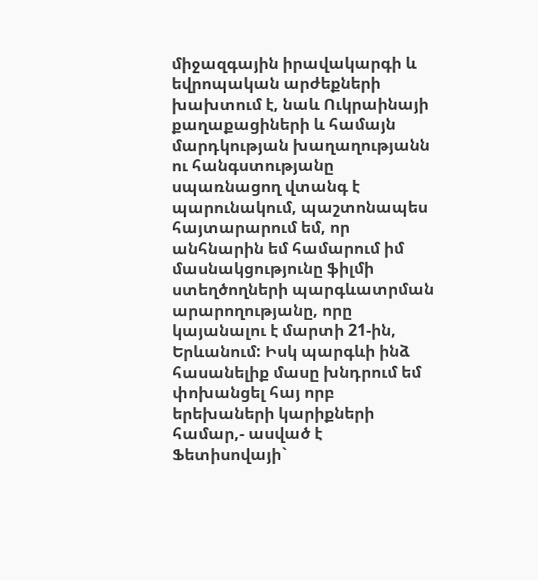միջազգային իրավակարգի և եվրոպական արժեքների խախտում է, նաև Ուկրաինայի քաղաքացիների և համայն մարդկության խաղաղությանն ու հանգստությանը սպառնացող վտանգ է պարունակում, պաշտոնապես հայտարարում եմ, որ անհնարին եմ համարում իմ մասնակցությունը ֆիլմի ստեղծողների պարգևատրման արարողությանը, որը կայանալու է մարտի 21-ին, Երևանում: Իսկ պարգևի ինձ հասանելիք մասը խնդրում եմ փոխանցել հայ որբ երեխաների կարիքների համար,- ասված է Ֆետիսովայի`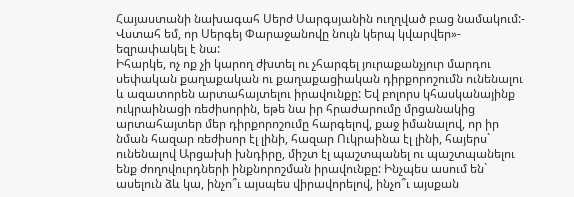Հայաստանի նախագահ Սերժ Սարգսյանին ուղղված բաց նամակում:- Վստահ եմ, որ Սերգեյ Փարաջանովը նույն կերպ կվարվեր»- եզրափակել է նա:
Իհարկե, ոչ ոք չի կարող ժխտել ու չհարգել յուրաքանչյուր մարդու սեփական քաղաքական ու քաղաքացիական դիրքորոշումն ունենալու և ազատորեն արտահայտելու իրավունքը: Եվ բոլորս կհասկանայինք ուկրաինացի ռեժիսորին, եթե նա իր հրաժարումը մրցանակից արտահայտեր մեր դիրքորոշումը հարգելով, քաջ իմանալով, որ իր նման հազար ռեժիսոր էլ լինի, հազար Ուկրաինա էլ լինի, հայերս` ունենալով Արցախի խնդիրը, միշտ էլ պաշտպանել ու պաշտպանելու ենք ժողովուրդների ինքնորոշման իրավունքը: Ինչպես ասում են` ասելուն ձև կա, ինչո՞ւ այսպես վիրավորելով, ինչո՞ւ այսքան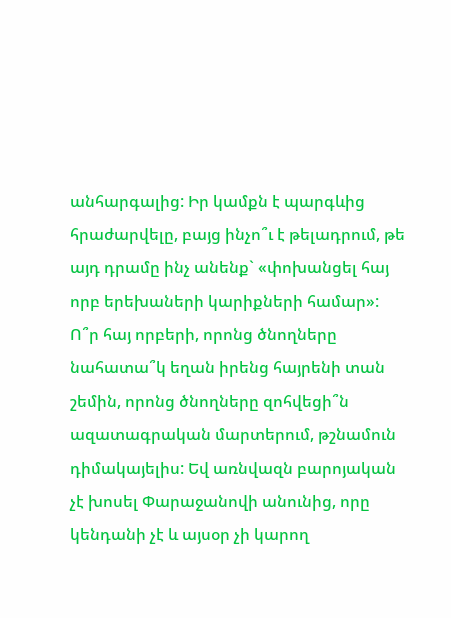անհարգալից: Իր կամքն է պարգևից հրաժարվելը, բայց ինչո՞ւ է թելադրում, թե այդ դրամը ինչ անենք` «փոխանցել հայ որբ երեխաների կարիքների համար»: Ո՞ր հայ որբերի, որոնց ծնողները նահատա՞կ եղան իրենց հայրենի տան շեմին, որոնց ծնողները զոհվեցի՞ն ազատագրական մարտերում, թշնամուն դիմակայելիս: Եվ առնվազն բարոյական չէ խոսել Փարաջանովի անունից, որը կենդանի չէ և այսօր չի կարող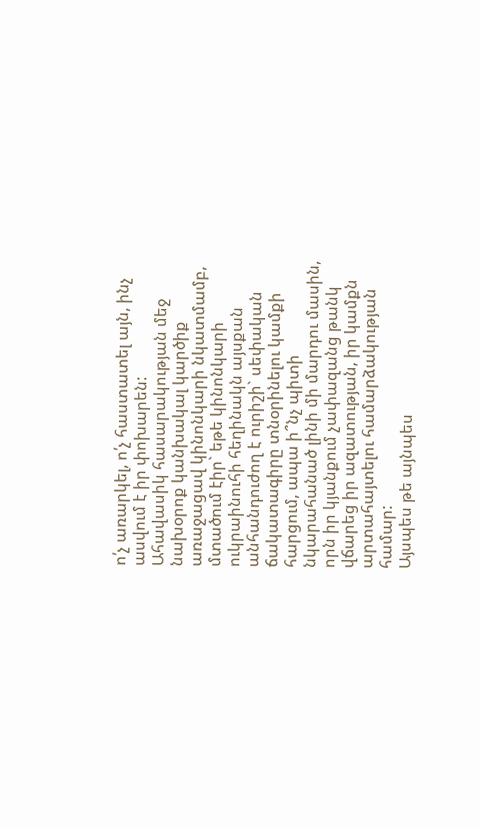ո՛չ առարկել, ո՛չ հաստատել այն, ինչ ասվում է իր փոխարեն:
Ահավասիկ հասարակության մեջ նախօրոք կանխակալ կարծիք առաջացավ կինոնկարի նկատմամբ, մտածում էիր` եթե կինոնկարի ուկրաինուհի հեղինակն այսքան անհանդուժող է ուրիշի` սեփական ճակատագիրը տնօրինելու կամքի հարցում, ապա ի՞նչ պիտի նկարահանած լինի մի մարդու մասին, որն իր կյանքում չափազանց թանկ վճարեց իր ազատության, իր կամքն արտահայտելու համարձակության համար:
Այսպես թե այնպես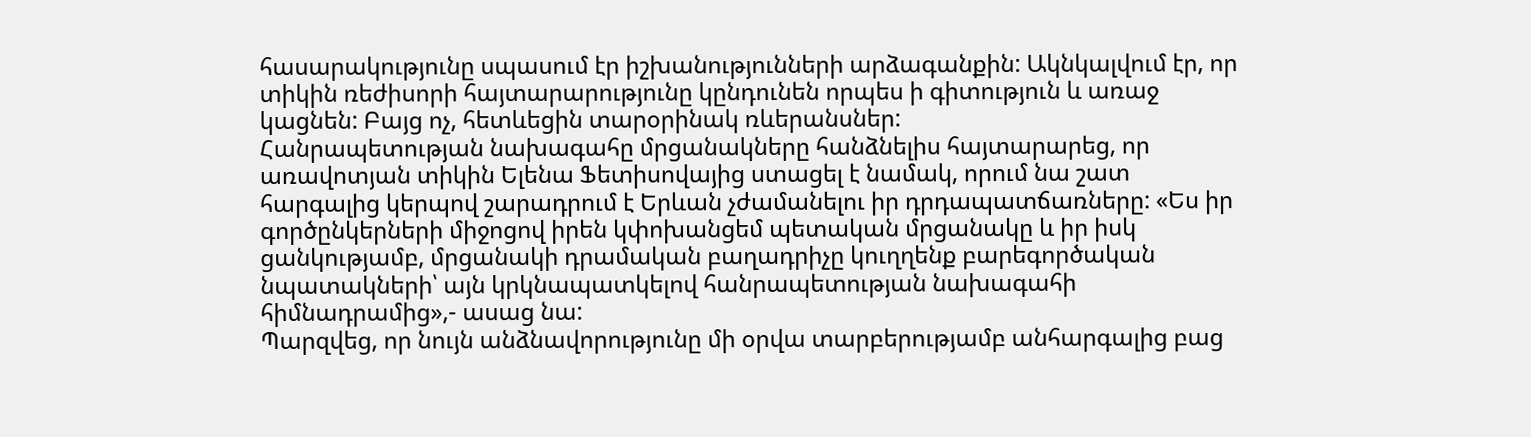հասարակությունը սպասում էր իշխանությունների արձագանքին: Ակնկալվում էր, որ տիկին ռեժիսորի հայտարարությունը կընդունեն որպես ի գիտություն և առաջ կացնեն: Բայց ոչ, հետևեցին տարօրինակ ռևերանսներ:
Հանրապետության նախագահը մրցանակները հանձնելիս հայտարարեց, որ առավոտյան տիկին Ելենա Ֆետիսովայից ստացել է նամակ, որում նա շատ հարգալից կերպով շարադրում է Երևան չժամանելու իր դրդապատճառները: «Ես իր գործընկերների միջոցով իրեն կփոխանցեմ պետական մրցանակը և իր իսկ ցանկությամբ, մրցանակի դրամական բաղադրիչը կուղղենք բարեգործական նպատակների՝ այն կրկնապատկելով հանրապետության նախագահի հիմնադրամից»,- ասաց նա:
Պարզվեց, որ նույն անձնավորությունը մի օրվա տարբերությամբ անհարգալից բաց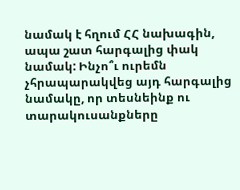նամակ է հղում ՀՀ նախագին, ապա շատ հարգալից փակ նամակ: Ինչո՞ւ ուրեմն չհրապարակվեց այդ հարգալից նամակը, որ տեսնեինք ու տարակուսանքները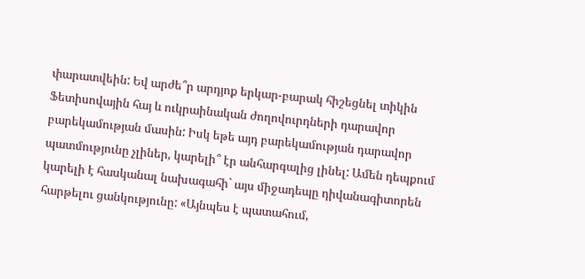փարատվեին: Եվ արժե՞ր արդյոք երկար-բարակ հիշեցնել տիկին Ֆետիսովային հայ և ուկրաինական ժողովուրդների դարավոր բարեկամության մասին: Իսկ եթե այդ բարեկամության դարավոր պատմությունը չլիներ, կարելի՞ էր անհարգալից լինել: Ամեն դեպքում կարելի է հասկանալ նախագահի` այս միջադեպը դիվանագիտորեն հարթելու ցանկությունը: «Այնպես է պատահում,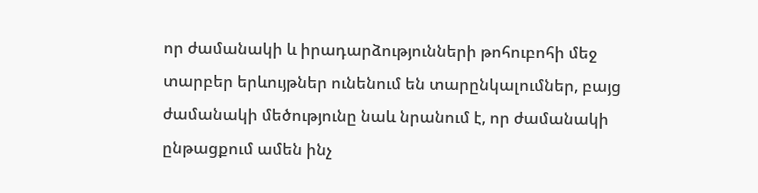որ ժամանակի և իրադարձությունների թոհուբոհի մեջ տարբեր երևույթներ ունենում են տարընկալումներ, բայց ժամանակի մեծությունը նաև նրանում է, որ ժամանակի ընթացքում ամեն ինչ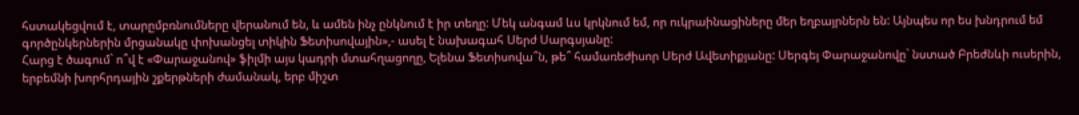հստակեցվում է, տարըմբռնումները վերանում են, և ամեն ինչ ընկնում է իր տեղը: Մեկ անգամ ևս կրկնում եմ, որ ուկրաինացիները մեր եղբայրներն են: Այնպես որ ես խնդրում եմ գործընկերներին մրցանակը փոխանցել տիկին Ֆետիսովային»,- ասել է նախագահ Սերժ Սարգսյանը:
Հարց է ծագում` ո՞վ է «Փարաջանով» ֆիլմի այս կադրի մտահղացողը, Ելենա Ֆետիսովա՞ն, թե՞ համառեժիսոր Սերժ Ավետիքյանը: Սերգեյ Փարաջանովը` նստած Բրեժնևի ուսերին, երբեմնի խորհրդային շքերթների ժամանակ, երբ միշտ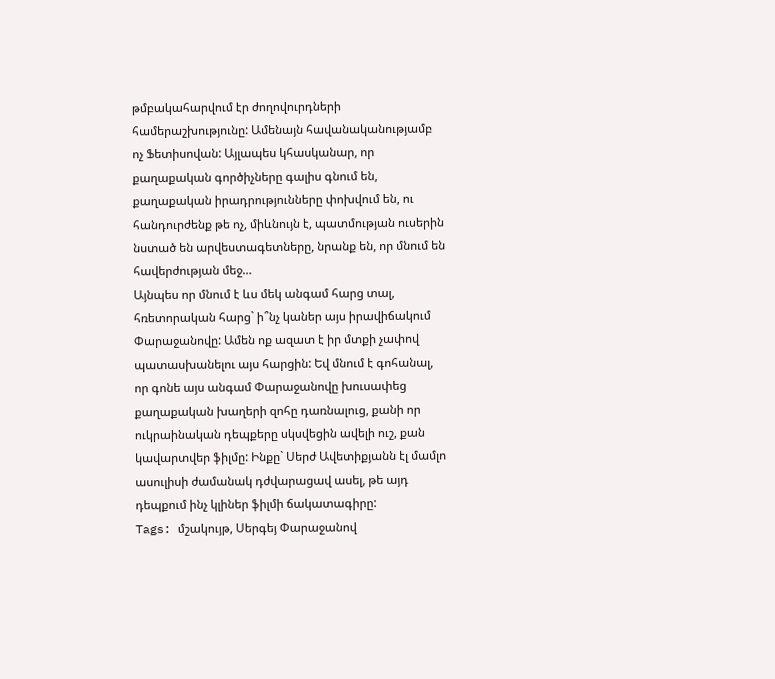թմբակահարվում էր ժողովուրդների համերաշխությունը: Ամենայն հավանականությամբ ոչ Ֆետիսովան: Այլապես կհասկանար, որ քաղաքական գործիչները գալիս գնում են, քաղաքական իրադրությունները փոխվում են, ու հանդուրժենք թե ոչ, միևնույն է, պատմության ուսերին նստած են արվեստագետները, նրանք են, որ մնում են հավերժության մեջ…
Այնպես որ մնում է ևս մեկ անգամ հարց տալ, հռետորական հարց` ի՞նչ կաներ այս իրավիճակում Փարաջանովը: Ամեն ոք ազատ է իր մտքի չափով պատասխանելու այս հարցին: Եվ մնում է գոհանալ, որ գոնե այս անգամ Փարաջանովը խուսափեց քաղաքական խաղերի զոհը դառնալուց, քանի որ ուկրաինական դեպքերը սկսվեցին ավելի ուշ, քան կավարտվեր ֆիլմը: Ինքը` Սերժ Ավետիքյանն էլ մամլո ասուլիսի ժամանակ դժվարացավ ասել, թե այդ դեպքում ինչ կլիներ ֆիլմի ճակատագիրը:
Tags: մշակույթ, Սերգեյ Փարաջանով